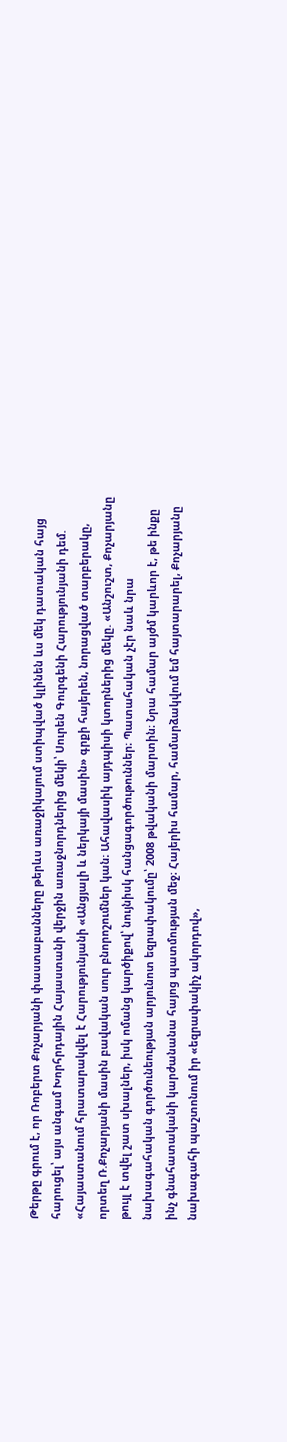Թերթը գրում է, որ Ռոբերտ Քոչարյանի փաստաբանները թերևս առաջիկայում ստիպված կլինեն ևս մեկ դատական հայց հարուցել՝ այս անգամ Խորհրդային Հայաստանի վերջին առաջնորդներից մեկի՝ Սուրեն Գուրգենի Հարությունյանի դեմ.
«Հայաստանում հրատարակվել է Հարությունյանի «Անցյալի և ներկայի մասին» գրքի հայերեն, նորացված տարբերակը, որտեղ Ռ.Քոչարյանի մասին բավական սուր բնորոշումներ կան։ Ահավասիկ այդպիսի կտորներից մեկը. «Անշուշտ, Քոչարյանը թույլ է տվել շատ սխալներ, իսկ ոմանց կարծիքով՝ նույնիսկ հանցագործութուններ։ Պատահական չէր նաև նրա նախագահական գործունեության արյունոտ եզրափակումը՝ 2008 թվականի մարտին։ Նրա համար այժմ կարևոր է, թե ինքը ինչ գնահատականի կարժանանա հայոց պատմության մեջ։ Հայերիս համար, համարձակվում եմ հայտարարել, Քոչարյանը նախագահի պաշտոնում իր «եզրափակիչ ակորդով»,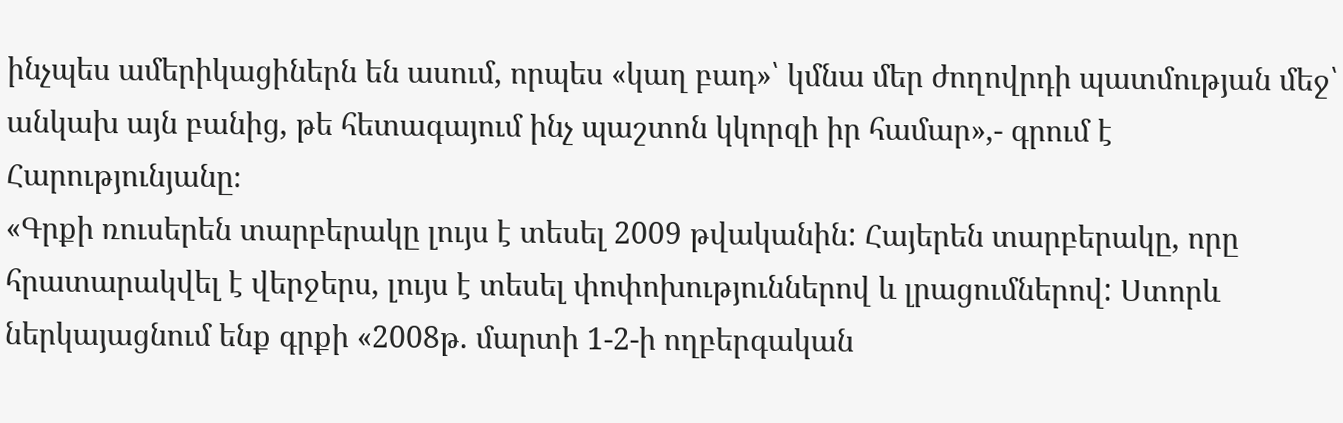ինչպես ամերիկացիներն են ասում, որպես «կաղ բադ»՝ կմնա մեր ժողովրդի պատմության մեջ՝ անկախ այն բանից, թե հետագայում ինչ պաշտոն կկորզի իր համար»,- գրում է Հարությունյանը։
«Գրքի ռուսերեն տարբերակը լույս է տեսել 2009 թվականին: Հայերեն տարբերակը, որը հրատարակվել է վերջերս, լույս է տեսել փոփոխություններով և լրացումներով: Ստորև ներկայացնում ենք գրքի «2008թ. մարտի 1-2-ի ողբերգական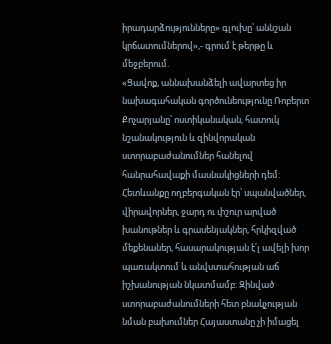իրադարձությունները» գլուխը՝ աննշան կրճատումներով»,- գրում է թերթը և մեջբերում.
«Ցավոք, աննախանձելի ավարտեց իր նախագահական գործունեությունը Ռոբերտ Քոչարյանը՝ ոստիկանական, հատուկ նշանակություն և զինվորական ստորաբաժանումներ հանելով հանրահավաքի մասնակիցների դեմ: Հետևանքը ողբերգական էր՝ սպանվածներ, վիրավորներ, ջարդ ու փշուր արված խանութներ և գրասենյակներ, հրկիզված մեքենաներ, հասարակության է՛լ ավելի խոր պառակտում և անվստահության աճ իշխանության նկատմամբ: Զինված ստորաբաժանումների հետ բնակչության նման բախումներ Հայաստանը չի իմացել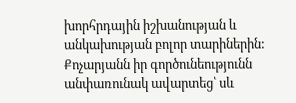խորհրդային իշխանության և անկախության բոլոր տարիներին: Քոչարյանն իր գործունեությունն անփառունակ ավարտեց՝ սև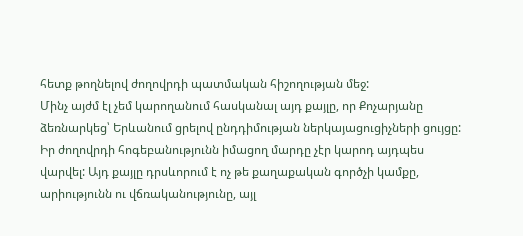հետք թողնելով ժողովրդի պատմական հիշողության մեջ:
Մինչ այժմ էլ չեմ կարողանում հասկանալ այդ քայլը, որ Քոչարյանը ձեռնարկեց՝ Երևանում ցրելով ընդդիմության ներկայացուցիչների ցույցը: Իր ժողովրդի հոգեբանությունն իմացող մարդը չէր կարոդ այդպես վարվել: Այդ քայլը դրսևորում է ոչ թե քաղաքական գործչի կամքը, արիությունն ու վճռականությունը, այլ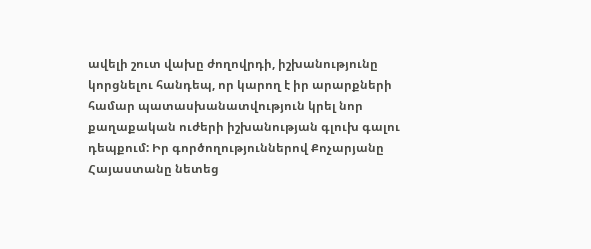ավելի շուտ վախը ժողովրդի, իշխանությունը կորցնելու հանդեպ, որ կարող է իր արարքների համար պատասխանատվություն կրել նոր քաղաքական ուժերի իշխանության գլուխ գալու դեպքում: Իր գործողություններով Քոչարյանը Հայաստանը նետեց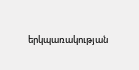երկպառակության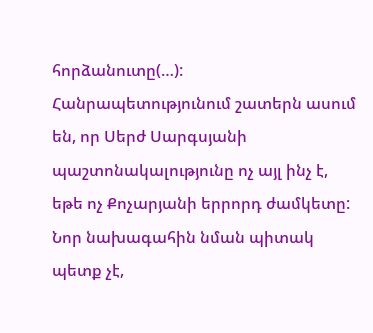հորձանուտը(…):
Հանրապետությունում շատերն ասում են, որ Սերժ Սարգսյանի պաշտոնակալությունը ոչ այլ ինչ է, եթե ոչ Քոչարյանի երրորդ ժամկետը: Նոր նախագահին նման պիտակ պետք չէ,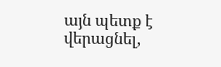այն պետք է վերացնել,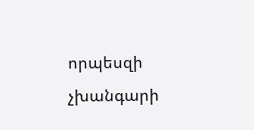որպեսզի չխանգարի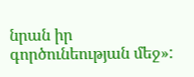նրան իր գործունեության մեջ»: